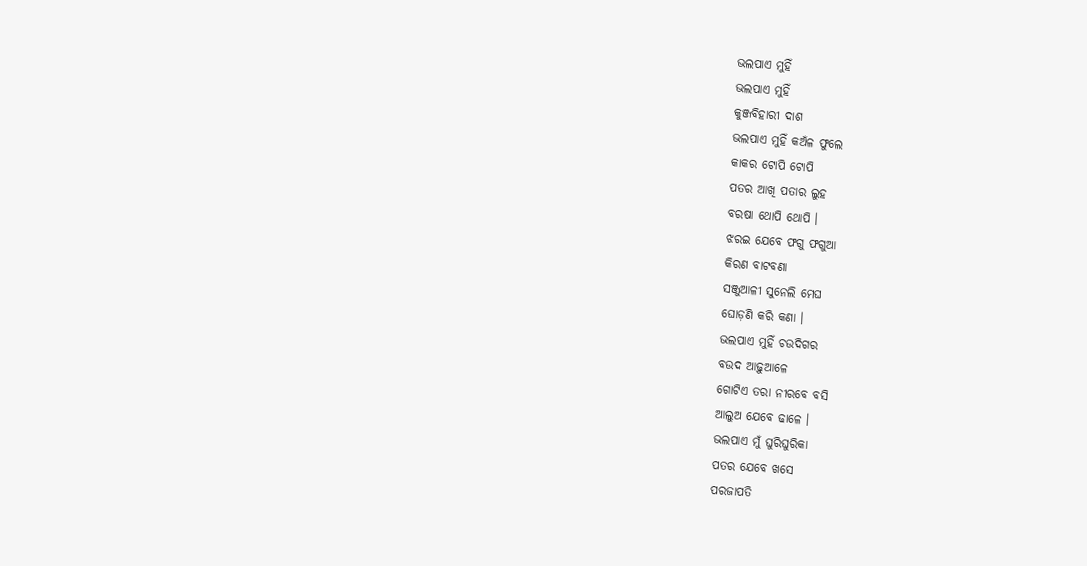ଭଲପାଏ ମୁହିଁ
ଭଲପାଏ ମୁହିଁ
କୁଞ୍ଜବିହାରୀ ଦାଶ
ଭଲପାଏ ମୁହିଁ କଅଁଳ ଫୁଲେ
କାକର ଟୋପି ଟୋପି
ପତର ଆଖି ପତାର ଲୁହ
ବରଷା ଥୋପି ଥୋପି ।
ଝରଇ ଯେବେ ଫଗୁ ଫଗୁଆ
କିରଣ ବାଟବଣା
ସଞ୍ଜୁଆଳୀ ସୁନେଲି ମେଘ
ଘୋଡ଼ଣି କରି କଣା ।
ଭଲପାଏ ମୁହିଁ ଚଉଦିଗର
ବଉଦ ଆଢ଼ୁଆଳେ
ଗୋଟିଏ ତରା ନୀରବେ ବସି
ଆଲୁଅ ଯେବେ ଢାଳେ ।
ଭଲପାଏ ମୁଁ ଘୁରିଘୁରିକା
ପତର ଯେବେ ଖସେ
ପରଜାପତି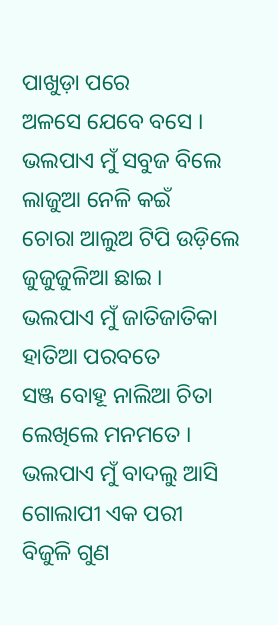ପାଖୁଡ଼ା ପରେ
ଅଳସେ ଯେବେ ବସେ ।
ଭଲପାଏ ମୁଁ ସବୁଜ ବିଲେ
ଲାଜୁଆ ନେଳି କଇଁ
ଚୋରା ଆଲୁଅ ଟିପି ଉଡ଼ିଲେ
ଜୁଜୁଜୁଳିଆ ଛାଇ ।
ଭଲପାଏ ମୁଁ ଜାତିଜାତିକା
ହାତିଆ ପରବତେ
ସଞ୍ଜ ବୋହୂ ନାଲିଆ ଚିତା
ଲେଖିଲେ ମନମତେ ।
ଭଲପାଏ ମୁଁ ବାଦଲୁ ଆସି
ଗୋଲାପୀ ଏକ ପରୀ
ବିଜୁଳି ଗୁଣ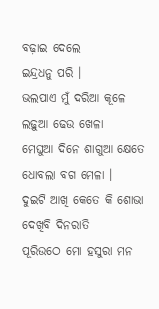ବଢ଼ାଇ ଦେଲେ
ଇନ୍ଦ୍ରଧନୁ ପରି ।
ଭଲପାଏ ମୁଁ ଦରିଆ କୂଳେ
ଲଢ଼ୁଆ ଢେଉ ଖେଳା
ମେଘୁଆ ଦିନେ ଶାଗୁଆ କ୍ଷେତେ
ଧୋବଲା ବଗ ମେଳା ।
ଦୁଇଟି ଆଖି କେତେ କି ଶୋଭା
ଦେଖିବି ଦିନରାତି
ପୂରିଉଠେ ମୋ ହସୁରା ମନ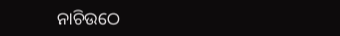ନାଚିଉଠେ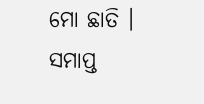ମୋ ଛାତି ।
ସମାପ୍ତ